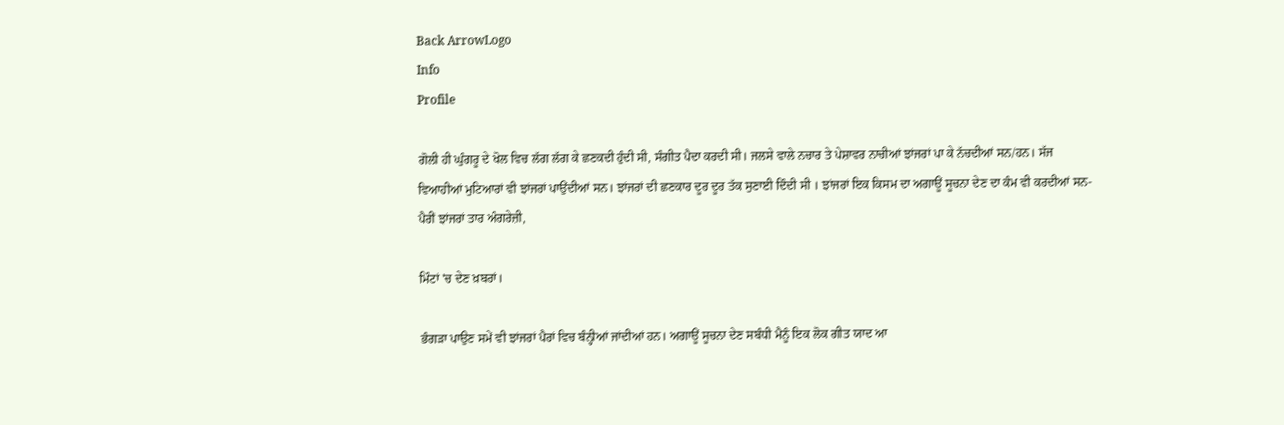Back ArrowLogo
Info
Profile

ਗੋਲੀ ਹੀ ਘੁੰਗਰੂ ਦੇ ਖੋਲ ਵਿਚ ਲੱਗ ਲੱਗ ਕੇ ਛਣਕਦੀ ਹੁੰਦੀ ਸੀ, ਸੰਗੀਤ ਪੈਦਾ ਕਰਦੀ ਸੀ। ਜਲਸੇ ਵਾਲੇ ਨਚਾਰ ਤੇ ਪੇਸ਼ਾਵਰ ਨਾਚੀਆਂ ਝਾਂਜਰਾਂ ਪਾ ਕੇ ਨੱਚਦੀਆਂ ਸਨ/ਹਨ। ਸੱਜ ਵਿਆਹੀਆਂ ਮੁਟਿਆਰਾਂ ਵੀ ਝਾਂਜਰਾਂ ਪਾਉਂਦੀਆਂ ਸਨ। ਝਾਂਜਰਾਂ ਦੀ ਛਣਕਾਰ ਦੂਰ ਦੂਰ ਤੱਕ ਸੁਣਾਈ ਦਿੰਦੀ ਸੀ । ਝਾਂਜਰਾਂ ਇਕ ਕਿਸਮ ਦਾ ਅਗਾਊਂ ਸੂਚਨਾ ਦੇਣ ਦਾ ਕੰਮ ਵੀ ਕਰਦੀਆਂ ਸਨ- ਪੈਰੀਂ ਝਾਂਜਰਾਂ ਤਾਰ ਅੰਗਰੇਜ਼ੀ,

ਮਿੰਟਾਂ 'ਚ ਦੇਣ ਖ਼ਬਰਾਂ।

ਭੰਗੜਾ ਪਾਉਣ ਸਮੇਂ ਵੀ ਝਾਂਜਰਾਂ ਪੈਰਾਂ ਵਿਚ ਬੰਨ੍ਹੀਆਂ ਜਾਂਦੀਆਂ ਹਨ। ਅਗਾਊਂ ਸੂਚਨਾ ਦੇਣ ਸਬੰਧੀ ਮੈਨੂੰ ਇਕ ਲੋਕ ਗੀਤ ਯਾਦ ਆ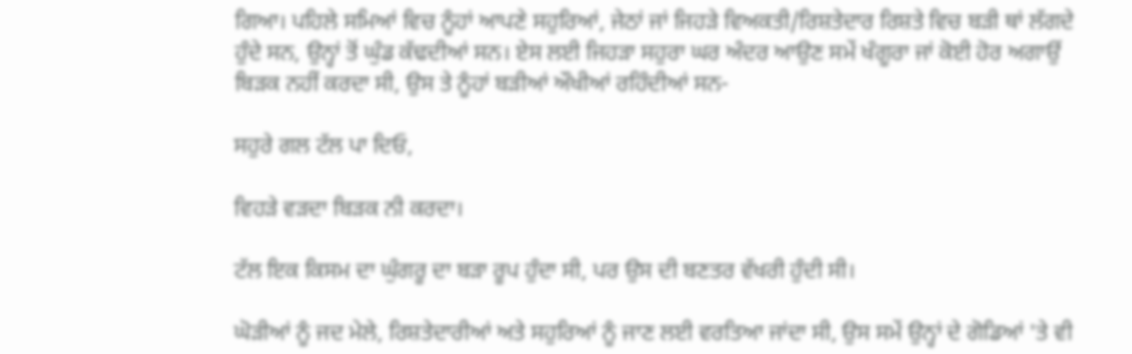ਗਿਆ। ਪਹਿਲੇ ਸਮਿਆਂ ਵਿਚ ਨੂੰਹਾਂ ਆਪਣੇ ਸਹੁਰਿਆਂ, ਜੇਠਾਂ ਜਾਂ ਜਿਹੜੇ ਵਿਅਕਤੀ/ਰਿਸ਼ਤੇਦਾਰ ਰਿਸ਼ਤੇ ਵਿਚ ਬੜੀ ਥਾਂ ਲੱਗਦੇ ਹੁੰਦੇ ਸਨ, ਉਨ੍ਹਾਂ ਤੋਂ ਘੁੰਡ ਕੱਢਦੀਆਂ ਸਨ। ਏਸ ਲਈ ਜਿਹੜਾ ਸਹੁਰਾ ਘਰ ਅੰਦਰ ਆਉਣ ਸਮੇਂ ਖੰਗੂਰਾ ਜਾਂ ਕੋਈ ਹੋਰ ਅਗਾਉਂ ਬਿੜਕ ਨਹੀਂ ਕਰਦਾ ਸੀ, ਉਸ ਤੇ ਨੂੰਹਾਂ ਬੜੀਆਂ ਔਖੀਆਂ ਰਹਿੰਦੀਆਂ ਸਨ-

ਸਹੁਰੇ ਗਲ ਟੱਲ ਪਾ ਦਿਓ,

ਵਿਹੜੇ ਵੜਦਾ ਬਿੜਕ ਨੀ ਕਰਦਾ।

ਟੱਲ ਇਕ ਕਿਸਮ ਦਾ ਘੁੰਗਰੂ ਦਾ ਬੜਾ ਰੂਪ ਹੁੰਦਾ ਸੀ, ਪਰ ਉਸ ਦੀ ਬਣਤਰ ਵੱਖਰੀ ਹੁੰਦੀ ਸੀ।

ਘੋੜੀਆਂ ਨੂੰ ਜਦ ਮੇਲੇ, ਰਿਸ਼ਤੇਦਾਰੀਆਂ ਅਤੇ ਸਹੁਰਿਆਂ ਨੂੰ ਜਾਣ ਲਈ ਵਰਤਿਆ ਜਾਂਦਾ ਸੀ, ਉਸ ਸਮੇਂ ਉਨ੍ਹਾਂ ਦੇ ਗੋਡਿਆਂ 'ਤੇ ਵੀ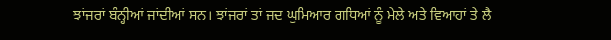ਝਾਂਜਰਾਂ ਬੰਨ੍ਹੀਆਂ ਜਾਂਦੀਆਂ ਸਨ। ਝਾਂਜਰਾਂ ਤਾਂ ਜਦ ਘੁਮਿਆਰ ਗਧਿਆਂ ਨੂੰ ਮੇਲੇ ਅਤੇ ਵਿਆਹਾਂ ਤੇ ਲੈ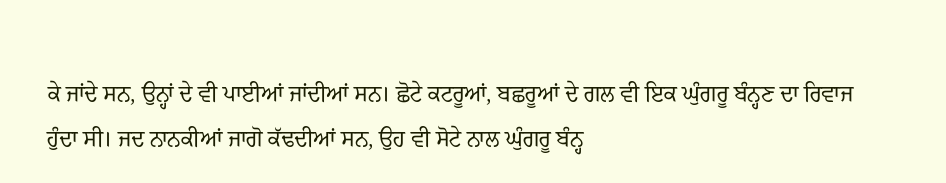ਕੇ ਜਾਂਦੇ ਸਨ, ਉਨ੍ਹਾਂ ਦੇ ਵੀ ਪਾਈਆਂ ਜਾਂਦੀਆਂ ਸਨ। ਛੋਟੇ ਕਟਰੂਆਂ, ਬਛਰੂਆਂ ਦੇ ਗਲ ਵੀ ਇਕ ਘੁੰਗਰੂ ਬੰਨ੍ਹਣ ਦਾ ਰਿਵਾਜ ਹੁੰਦਾ ਸੀ। ਜਦ ਨਾਨਕੀਆਂ ਜਾਗੋ ਕੱਢਦੀਆਂ ਸਨ, ਉਹ ਵੀ ਸੋਟੇ ਨਾਲ ਘੁੰਗਰੂ ਬੰਨ੍ਹ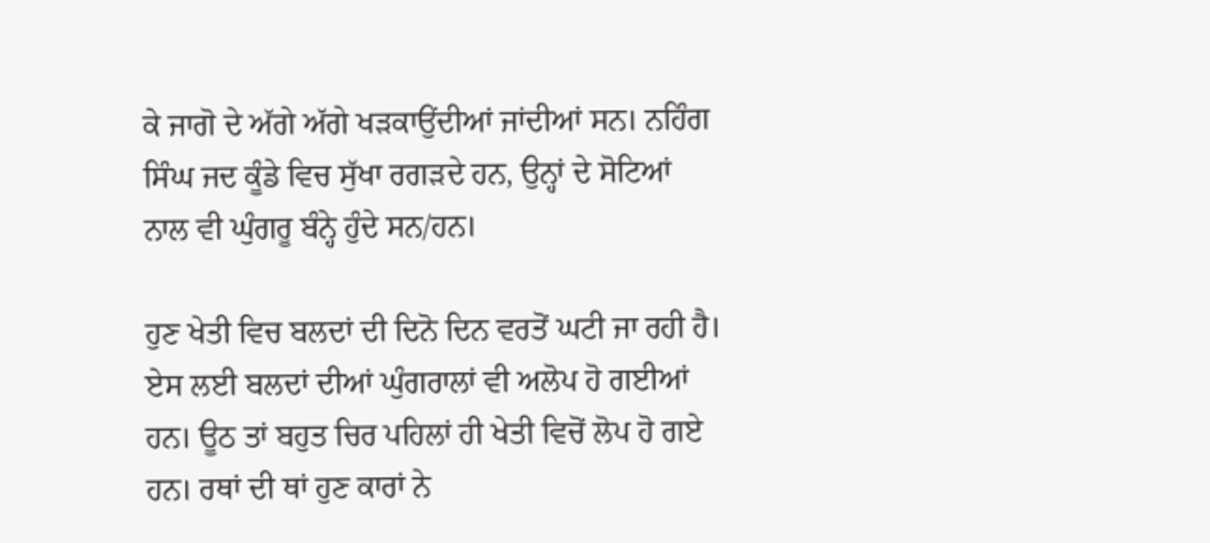ਕੇ ਜਾਗੋ ਦੇ ਅੱਗੇ ਅੱਗੇ ਖੜਕਾਉਂਦੀਆਂ ਜਾਂਦੀਆਂ ਸਨ। ਨਹਿੰਗ ਸਿੰਘ ਜਦ ਕੂੰਡੇ ਵਿਚ ਸੁੱਖਾ ਰਗੜਦੇ ਹਨ, ਉਨ੍ਹਾਂ ਦੇ ਸੋਟਿਆਂ ਨਾਲ ਵੀ ਘੁੰਗਰੂ ਬੰਨ੍ਹੇ ਹੁੰਦੇ ਸਨ/ਹਨ।

ਹੁਣ ਖੇਤੀ ਵਿਚ ਬਲਦਾਂ ਦੀ ਦਿਨੋ ਦਿਨ ਵਰਤੋਂ ਘਟੀ ਜਾ ਰਹੀ ਹੈ। ਏਸ ਲਈ ਬਲਦਾਂ ਦੀਆਂ ਘੁੰਗਰਾਲਾਂ ਵੀ ਅਲੋਪ ਹੋ ਗਈਆਂ ਹਨ। ਊਠ ਤਾਂ ਬਹੁਤ ਚਿਰ ਪਹਿਲਾਂ ਹੀ ਖੇਤੀ ਵਿਚੋਂ ਲੋਪ ਹੋ ਗਏ ਹਨ। ਰਥਾਂ ਦੀ ਥਾਂ ਹੁਣ ਕਾਰਾਂ ਨੇ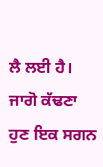ਲੈ ਲਈ ਹੈ। ਜਾਗੋ ਕੱਢਣਾ ਹੁਣ ਇਕ ਸਗਨ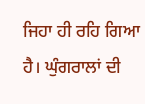ਜਿਹਾ ਹੀ ਰਹਿ ਗਿਆ ਹੈ। ਘੁੰਗਰਾਲਾਂ ਦੀ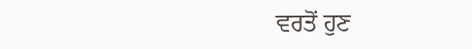ਵਰਤੋਂ ਹੁਣ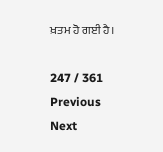ਖ਼ਤਮ ਹੋ ਗਈ ਹੈ।

247 / 361
Previous
Next